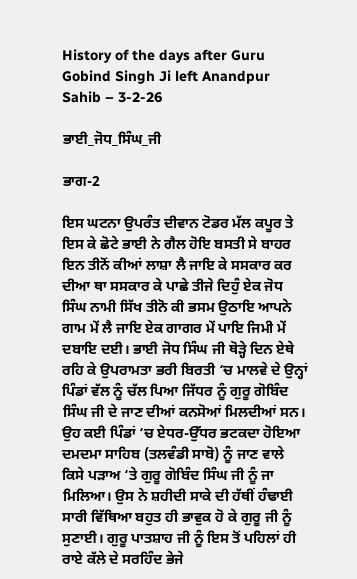History of the days after Guru Gobind Singh Ji left Anandpur Sahib – 3-2-26

ਭਾਈ_ਜੋਧ_ਸਿੰਘ_ਜੀ

ਭਾਗ-2

ਇਸ ਘਟਨਾ ਉਪਰੰਤ ਦੀਵਾਨ ਟੋਡਰ ਮੱਲ ਕਪੂਰ ਤੇ ਇਸ ਕੇ ਛੋਟੇ ਭਾਈ ਨੇ ਗੈਲ ਹੋਇ ਬਸਤੀ ਸੇ ਬਾਹਰ ਇਨ ਤੀਨੋਂ ਕੀਆਂ ਲਾਸ਼ਾ ਲੈ ਜਾਇ ਕੇ ਸਸਕਾਰ ਕਰ ਦੀਆ ਥਾ ਸਸਕਾਰ ਕੇ ਪਾਛੇ ਤੀਜੇ ਦਿਹੁੰ ਏਕ ਜੋਧ ਸਿੰਘ ਨਾਮੀ ਸਿੱਖ ਤੀਨੋ ਕੀ ਭਸਮ ਉਠਾਇ ਆਪਨੇ ਗਾਮ ਮੇਂ ਲੈ ਜਾਇ ਏਕ ਗਾਗਰ ਮੇਂ ਪਾਇ ਜਿਮੀ ਮੇਂ ਦਬਾਇ ਦਈ। ਭਾਈ ਜੋਧ ਸਿੰਘ ਜੀ ਥੋੜ੍ਹੇ ਦਿਨ ਏਥੇ ਰਹਿ ਕੇ ਉਪਰਾਮਤਾ ਭਰੀ ਬਿਰਤੀ ‘ਚ ਮਾਲਵੇ ਦੇ ਉਨ੍ਹਾਂ ਪਿੰਡਾਂ ਵੱਲ ਨੂੰ ਚੱਲ ਪਿਆ ਜਿੱਧਰ ਨੂੰ ਗੁਰੂ ਗੋਬਿੰਦ ਸਿੰਘ ਜੀ ਦੇ ਜਾਣ ਦੀਆਂ ਕਨਸੋਆਂ ਮਿਲਦੀਆਂ ਸਨ। ਉਹ ਕਈ ਪਿੰਡਾਂ ‘ਚ ਏਧਰ-ਉੱਧਰ ਭਟਕਦਾ ਹੋਇਆ ਦਮਦਮਾ ਸਾਹਿਬ (ਤਲਵੰਡੀ ਸਾਬੋ) ਨੂੰ ਜਾਣ ਵਾਲੇ ਕਿਸੇ ਪੜਾਅ ‘ਤੇ ਗੁਰੂ ਗੋਬਿੰਦ ਸਿੰਘ ਜੀ ਨੂੰ ਜਾ ਮਿਲਿਆ। ਉਸ ਨੇ ਸ਼ਹੀਦੀ ਸਾਕੇ ਦੀ ਹੱਥੀਂ ਹੰਢਾਈ ਸਾਰੀ ਵਿੱਥਿਆ ਬਹੁਤ ਹੀ ਭਾਵੁਕ ਹੋ ਕੇ ਗੁਰੂ ਜੀ ਨੂੰ ਸੁਣਾਈ। ਗੁਰੂ ਪਾਤਸ਼ਾਹ ਜੀ ਨੂੰ ਇਸ ਤੋਂ ਪਹਿਲਾਂ ਹੀ ਰਾਏ ਕੱਲੇ ਦੇ ਸਰਹਿੰਦ ਭੇਜੇ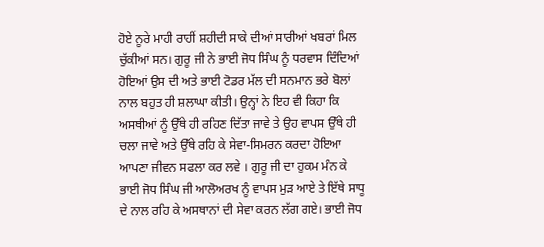ਹੋਏ ਨੂਰੇ ਮਾਹੀ ਰਾਹੀਂ ਸ਼ਹੀਦੀ ਸਾਕੇ ਦੀਆਂ ਸਾਰੀਆਂ ਖਬਰਾਂ ਮਿਲ ਚੁੱਕੀਆਂ ਸਨ। ਗੁਰੂ ਜੀ ਨੇ ਭਾਈ ਜੋਧ ਸਿੰਘ ਨੂੰ ਧਰਵਾਸ ਦਿੰਦਿਆਂ ਹੋਇਆਂ ਉਸ ਦੀ ਅਤੇ ਭਾਈ ਟੋਡਰ ਮੱਲ ਦੀ ਸਨਮਾਨ ਭਰੇ ਬੋਲਾਂ ਨਾਲ ਬਹੁਤ ਹੀ ਸ਼ਲਾਘਾ ਕੀਤੀ। ਉਨ੍ਹਾਂ ਨੇ ਇਹ ਵੀ ਕਿਹਾ ਕਿ ਅਸਥੀਆਂ ਨੂੰ ਉੱਥੇ ਹੀ ਰਹਿਣ ਦਿੱਤਾ ਜਾਵੇ ਤੇ ਉਹ ਵਾਪਸ ਉੱਥੇ ਹੀ ਚਲਾ ਜਾਵੇ ਅਤੇ ਉੱਥੇ ਰਹਿ ਕੇ ਸੇਵਾ-ਸਿਮਰਨ ਕਰਦਾ ਹੋਇਆ ਆਪਣਾ ਜੀਵਨ ਸਫਲਾ ਕਰ ਲਵੇ । ਗੁਰੂ ਜੀ ਦਾ ਹੁਕਮ ਮੰਨ ਕੇ ਭਾਈ ਜੋਧ ਸਿੰਘ ਜੀ ਆਲੋਅਰਖ ਨੂੰ ਵਾਪਸ ਮੁੜ ਆਏ ਤੇ ਇੱਥੇ ਸਾਧੂ ਦੇ ਨਾਲ ਰਹਿ ਕੇ ਅਸਥਾਨਾਂ ਦੀ ਸੇਵਾ ਕਰਨ ਲੱਗ ਗਏ। ਭਾਈ ਜੋਧ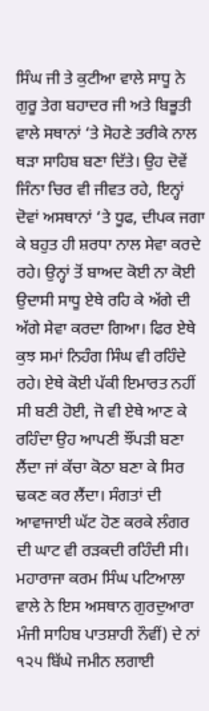ਸਿੰਘ ਜੀ ਤੇ ਕੁਟੀਆ ਵਾਲੇ ਸਾਧੂ ਨੇ ਗੁਰੂ ਤੇਗ ਬਹਾਦਰ ਜੀ ਅਤੇ ਬਿਭੂਤੀ ਵਾਲੇ ਸਥਾਨਾਂ ‘ਤੇ ਸੋਹਣੇ ਤਰੀਕੇ ਨਾਲ ਥੜਾ ਸਾਹਿਬ ਬਣਾ ਦਿੱਤੇ। ਉਹ ਦੋਵੇਂ ਜਿੰਨਾ ਚਿਰ ਵੀ ਜੀਵਤ ਰਹੇ, ਇਨ੍ਹਾਂ ਦੋਵਾਂ ਅਸਥਾਨਾਂ ‘ਤੇ ਧੂਫ, ਦੀਪਕ ਜਗਾ ਕੇ ਬਹੁਤ ਹੀ ਸ਼ਰਧਾ ਨਾਲ ਸੇਵਾ ਕਰਦੇ ਰਹੇ। ਉਨ੍ਹਾਂ ਤੋਂ ਬਾਅਦ ਕੋਈ ਨਾ ਕੋਈ ਉਦਾਸੀ ਸਾਧੂ ਏਥੇ ਰਹਿ ਕੇ ਅੱਗੇ ਦੀ ਅੱਗੇ ਸੇਵਾ ਕਰਦਾ ਗਿਆ। ਫਿਰ ਏਥੇ ਕੁਝ ਸਮਾਂ ਨਿਹੰਗ ਸਿੰਘ ਵੀ ਰਹਿੰਦੇ ਰਹੇ। ਏਥੇ ਕੋਈ ਪੱਕੀ ਇਮਾਰਤ ਨਹੀਂ ਸੀ ਬਣੀ ਹੋਈ, ਜੋ ਵੀ ਏਥੇ ਆਣ ਕੇ ਰਹਿੰਦਾ ਉਹ ਆਪਣੀ ਝੌਂਪੜੀ ਬਣਾ ਲੈਂਦਾ ਜਾਂ ਕੱਚਾ ਕੋਠਾ ਬਣਾ ਕੇ ਸਿਰ ਢਕਣ ਕਰ ਲੈਂਦਾ। ਸੰਗਤਾਂ ਦੀ ਆਵਾਜਾਈ ਘੱਟ ਹੋਣ ਕਰਕੇ ਲੰਗਰ ਦੀ ਘਾਟ ਵੀ ਰੜਕਦੀ ਰਹਿੰਦੀ ਸੀ। ਮਹਾਰਾਜਾ ਕਰਮ ਸਿੰਘ ਪਟਿਆਲਾ ਵਾਲੇ ਨੇ ਇਸ ਅਸਥਾਨ ਗੁਰਦੁਆਰਾ ਮੰਜੀ ਸਾਹਿਬ ਪਾਤਸ਼ਾਹੀ ਨੌਵੀਂ) ਦੇ ਨਾਂ ੧੨੫ ਬਿੱਘੇ ਜਮੀਨ ਲਗਾਈ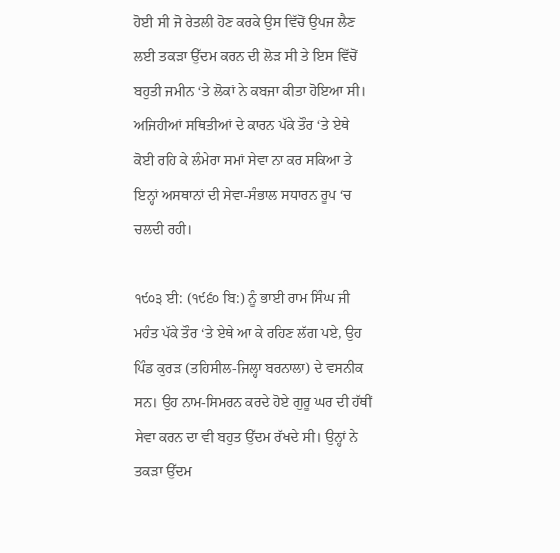ਹੋਈ ਸੀ ਜੋ ਰੇਤਲੀ ਹੋਣ ਕਰਕੇ ਉਸ ਵਿੱਚੋਂ ਉਪਜ ਲੈਣ ਲਈ ਤਕੜਾ ਉੱਦਮ ਕਰਨ ਦੀ ਲੋੜ ਸੀ ਤੇ ਇਸ ਵਿੱਚੋਂ ਬਹੁਤੀ ਜਮੀਨ ‘ਤੇ ਲੋਕਾਂ ਨੇ ਕਬਜਾ ਕੀਤਾ ਹੋਇਆ ਸੀ। ਅਜਿਹੀਆਂ ਸਥਿਤੀਆਂ ਦੇ ਕਾਰਨ ਪੱਕੇ ਤੌਰ ‘ਤੇ ਏਥੇ ਕੋਈ ਰਹਿ ਕੇ ਲੰਮੇਰਾ ਸਮਾਂ ਸੇਵਾ ਨਾ ਕਰ ਸਕਿਆ ਤੇ ਇਨ੍ਹਾਂ ਅਸਥਾਨਾਂ ਦੀ ਸੇਵਾ-ਸੰਭਾਲ ਸਧਾਰਨ ਰੂਪ ‘ਚ ਚਲਦੀ ਰਹੀ।

੧੯੦੩ ਈ: (੧੯੬੦ ਬਿ:) ਨੂੰ ਭਾਈ ਰਾਮ ਸਿੰਘ ਜੀ ਮਹੰਤ ਪੱਕੇ ਤੌਰ ‘ਤੇ ਏਥੇ ਆ ਕੇ ਰਹਿਣ ਲੱਗ ਪਏ, ਉਹ ਪਿੰਡ ਕੁਰੜ (ਤਹਿਸੀਲ-ਜਿਲ੍ਹਾ ਬਰਨਾਲਾ) ਦੇ ਵਸਨੀਕ ਸਨ। ਉਹ ਨਾਮ-ਸਿਮਰਨ ਕਰਦੇ ਹੋਏ ਗੁਰੂ ਘਰ ਦੀ ਹੱਥੀਂ ਸੇਵਾ ਕਰਨ ਦਾ ਵੀ ਬਹੁਤ ਉੱਦਮ ਰੱਖਦੇ ਸੀ। ਉਨ੍ਹਾਂ ਨੇ ਤਕੜਾ ਉੱਦਮ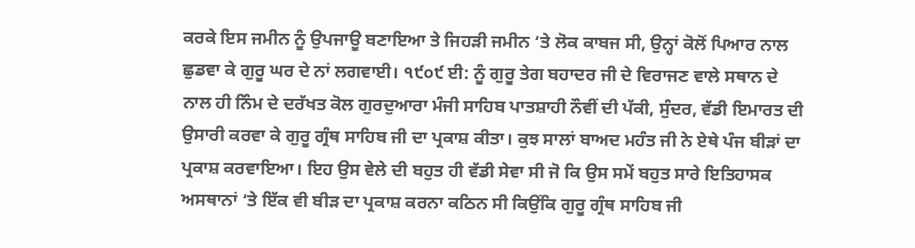ਕਰਕੇ ਇਸ ਜਮੀਨ ਨੂੰ ਉਪਜਾਊ ਬਣਾਇਆ ਤੇ ਜਿਹੜੀ ਜਮੀਨ ‘ਤੇ ਲੋਕ ਕਾਬਜ ਸੀ, ਉਨ੍ਹਾਂ ਕੋਲੋਂ ਪਿਆਰ ਨਾਲ ਛੁਡਵਾ ਕੇ ਗੁਰੂ ਘਰ ਦੇ ਨਾਂ ਲਗਵਾਈ। ੧੯੦੯ ਈ: ਨੂੰ ਗੁਰੂ ਤੇਗ ਬਹਾਦਰ ਜੀ ਦੇ ਵਿਰਾਜਣ ਵਾਲੇ ਸਥਾਨ ਦੇ ਨਾਲ ਹੀ ਨਿੰਮ ਦੇ ਦਰੱਖਤ ਕੋਲ ਗੁਰਦੁਆਰਾ ਮੰਜੀ ਸਾਹਿਬ ਪਾਤਸ਼ਾਹੀ ਨੌਵੀਂ ਦੀ ਪੱਕੀ, ਸੁੰਦਰ, ਵੱਡੀ ਇਮਾਰਤ ਦੀ ਉਸਾਰੀ ਕਰਵਾ ਕੇ ਗੁਰੂ ਗ੍ਰੰਥ ਸਾਹਿਬ ਜੀ ਦਾ ਪ੍ਰਕਾਸ਼ ਕੀਤਾ। ਕੁਝ ਸਾਲਾਂ ਬਾਅਦ ਮਹੰਤ ਜੀ ਨੇ ਏਥੇ ਪੰਜ ਬੀੜਾਂ ਦਾ ਪ੍ਰਕਾਸ਼ ਕਰਵਾਇਆ। ਇਹ ਉਸ ਵੇਲੇ ਦੀ ਬਹੁਤ ਹੀ ਵੱਡੀ ਸੇਵਾ ਸੀ ਜੋ ਕਿ ਉਸ ਸਮੇਂ ਬਹੁਤ ਸਾਰੇ ਇਤਿਹਾਸਕ ਅਸਥਾਨਾਂ ‘ਤੇ ਇੱਕ ਵੀ ਬੀੜ ਦਾ ਪ੍ਰਕਾਸ਼ ਕਰਨਾ ਕਠਿਨ ਸੀ ਕਿਉਂਕਿ ਗੁਰੂ ਗ੍ਰੰਥ ਸਾਹਿਬ ਜੀ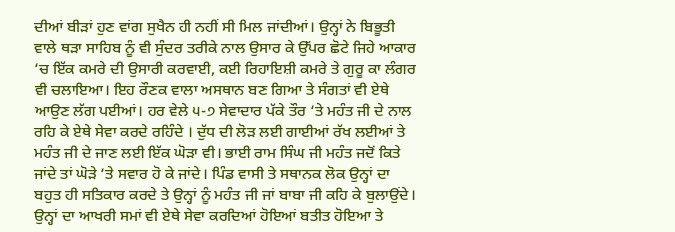ਦੀਆਂ ਬੀੜਾਂ ਹੁਣ ਵਾਂਗ ਸੁਖੈਨ ਹੀ ਨਹੀਂ ਸੀ ਮਿਲ ਜਾਂਦੀਆਂ। ਉਨ੍ਹਾਂ ਨੇ ਬਿਭੂਤੀ ਵਾਲੇ ਥੜਾ ਸਾਹਿਬ ਨੂੰ ਵੀ ਸੁੰਦਰ ਤਰੀਕੇ ਨਾਲ ਉਸਾਰ ਕੇ ਉੱਪਰ ਛੋਟੇ ਜਿਹੇ ਆਕਾਰ ‘ਚ ਇੱਕ ਕਮਰੇ ਦੀ ਉਸਾਰੀ ਕਰਵਾਈ, ਕਈ ਰਿਹਾਇਸ਼ੀ ਕਮਰੇ ਤੇ ਗੁਰੂ ਕਾ ਲੰਗਰ ਵੀ ਚਲਾਇਆ। ਇਹ ਰੌਣਕ ਵਾਲਾ ਅਸਥਾਨ ਬਣ ਗਿਆ ਤੇ ਸੰਗਤਾਂ ਵੀ ਏਥੇ ਆਉਣ ਲੱਗ ਪਈਆਂ। ਹਰ ਵੇਲੇ ੫-੭ ਸੇਵਾਦਾਰ ਪੱਕੇ ਤੌਰ ‘ਤੇ ਮਹੰਤ ਜੀ ਦੇ ਨਾਲ ਰਹਿ ਕੇ ਏਥੇ ਸੇਵਾ ਕਰਦੇ ਰਹਿੰਦੇ । ਦੁੱਧ ਦੀ ਲੋੜ ਲਈ ਗਾਈਆਂ ਰੱਖ ਲਈਆਂ ਤੇ ਮਹੰਤ ਜੀ ਦੇ ਜਾਣ ਲਈ ਇੱਕ ਘੋੜਾ ਵੀ। ਭਾਈ ਰਾਮ ਸਿੰਘ ਜੀ ਮਹੰਤ ਜਦੋਂ ਕਿਤੇ ਜਾਂਦੇ ਤਾਂ ਘੋੜੇ ‘ਤੇ ਸਵਾਰ ਹੋ ਕੇ ਜਾਂਦੇ। ਪਿੰਡ ਵਾਸੀ ਤੇ ਸਥਾਨਕ ਲੋਕ ਉਨ੍ਹਾਂ ਦਾ ਬਹੁਤ ਹੀ ਸਤਿਕਾਰ ਕਰਦੇ ਤੇ ਉਨ੍ਹਾਂ ਨੂੰ ਮਹੰਤ ਜੀ ਜਾਂ ਬਾਬਾ ਜੀ ਕਹਿ ਕੇ ਬੁਲਾਉਂਦੇ। ਉਨ੍ਹਾਂ ਦਾ ਆਖਰੀ ਸਮਾਂ ਵੀ ਏਥੇ ਸੇਵਾ ਕਰਦਿਆਂ ਹੋਇਆਂ ਬਤੀਤ ਹੋਇਆ ਤੇ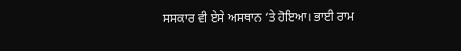ਸਸਕਾਰ ਵੀ ਏਸੇ ਅਸਥਾਨ ‘ਤੇ ਹੋਇਆ। ਭਾਈ ਰਾਮ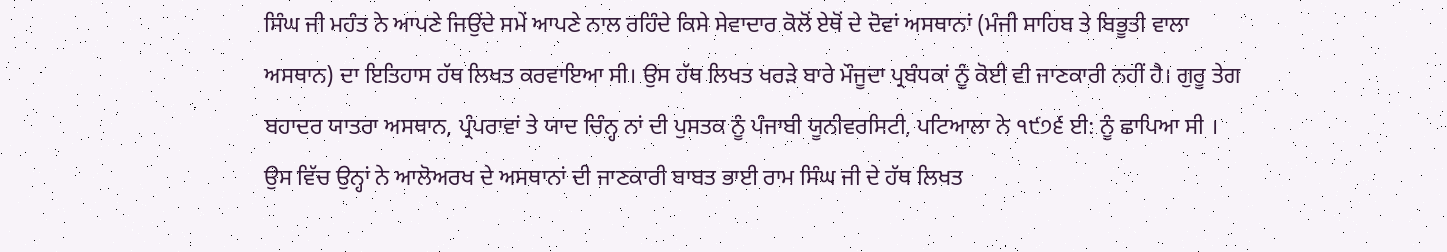ਸਿੰਘ ਜੀ ਮਹੰਤ ਨੇ ਆਪਣੇ ਜਿਉਂਦੇ ਸਮੇਂ ਆਪਣੇ ਨਾਲ ਰਹਿੰਦੇ ਕਿਸੇ ਸੇਵਾਦਾਰ ਕੋਲੋਂ ਏਥੋਂ ਦੇ ਦੋਵਾਂ ਅਸਥਾਨਾਂ (ਮੰਜੀ ਸਾਹਿਬ ਤੇ ਬਿਭੂਤੀ ਵਾਲਾ ਅਸਥਾਨ) ਦਾ ਇਤਿਹਾਸ ਹੱਥ ਲਿਖਤ ਕਰਵਾਇਆ ਸੀ। ਉਸ ਹੱਥ ਲਿਖਤ ਖਰੜੇ ਬਾਰੇ ਮੌਜੂਦਾ ਪ੍ਰਬੰਧਕਾਂ ਨੂੰ ਕੋਈ ਵੀ ਜਾਣਕਾਰੀ ਨਹੀਂ ਹੈ। ਗੁਰੂ ਤੇਗ ਬਹਾਦਰ ਯਾਤਰਾ ਅਸਥਾਨ, ਪ੍ਰੰਪਰਾਵਾਂ ਤੇ ਯਾਦ ਚਿੰਨ੍ਹ ਨਾਂ ਦੀ ਪੁਸਤਕ ਨੂੰ ਪੰਜਾਬੀ ਯੂਨੀਵਰਸਿਟੀ, ਪਟਿਆਲਾ ਨੇ ੧੯੭੬ ਈ: ਨੂੰ ਛਾਪਿਆ ਸੀ । ਉਸ ਵਿੱਚ ਉਨ੍ਹਾਂ ਨੇ ਆਲੋਅਰਖ ਦੇ ਅਸਥਾਨਾਂ ਦੀ ਜਾਣਕਾਰੀ ਬਾਬਤ ਭਾਈ ਰਾਮ ਸਿੰਘ ਜੀ ਦੇ ਹੱਥ ਲਿਖਤ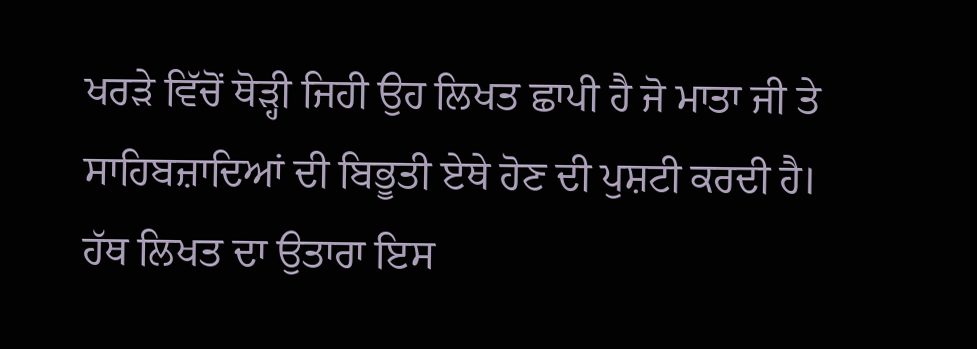ਖਰੜੇ ਵਿੱਚੋਂ ਥੋੜ੍ਹੀ ਜਿਹੀ ਉਹ ਲਿਖਤ ਛਾਪੀ ਹੈ ਜੋ ਮਾਤਾ ਜੀ ਤੇ ਸਾਹਿਬਜ਼ਾਦਿਆਂ ਦੀ ਬਿਭੂਤੀ ਏਥੇ ਹੋਣ ਦੀ ਪੁਸ਼ਟੀ ਕਰਦੀ ਹੈ। ਹੱਥ ਲਿਖਤ ਦਾ ਉਤਾਰਾ ਇਸ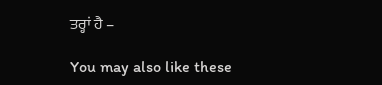ਤਰ੍ਹਾਂ ਹੈ –

You may also like these